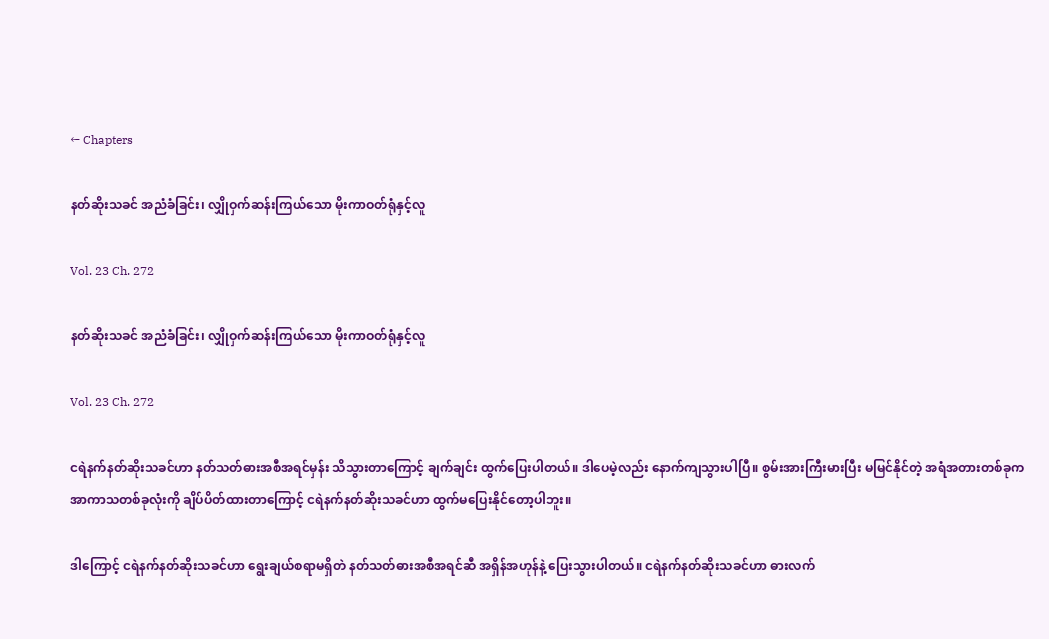← Chapters

နတ်ဆိုးသခင် အညံခံခြင်း၊ လျှိုဝှက်ဆန်းကြယ်သော မိုးကာဝတ်ရုံနှင့်လူ

Vol. 23 Ch. 272

နတ်ဆိုးသခင် အညံခံခြင်း၊ လျှိုဝှက်ဆန်းကြယ်သော မိုးကာဝတ်ရုံနှင့်လူ

Vol. 23 Ch. 272

ငရဲနက်နတ်ဆိုးသခင်ဟာ နတ်သတ်ဓားအစီအရင်မှန်း သိသွားတာကြောင့် ချက်ချင်း ထွက်ပြေးပါတယ်။ ဒါပေမဲ့လည်း နောက်ကျသွားပါပြီ။ စွမ်းအားကြီးမားပြီး မမြင်နိုင်တဲ့ အရံအတားတစ်ခုက အာကာသတစ်ခုလုံးကို ချိပ်ပိတ်ထားတာကြောင့် ငရဲနက်နတ်ဆိုးသခင်ဟာ ထွက်မပြေးနိုင်တော့ပါဘူး။

ဒါကြောင့် ငရဲနက်နတ်ဆိုးသခင်ဟာ ‌ရွေးချယ်စရာမရှိတဲ နတ်သတ်ဓားအစီအရင်ဆီ အရှိန်အဟုန်နဲ့ ပြေးသွားပါတယ်။ ငရဲနက်နတ်ဆိုးသခင်ဟာ ဓားလက်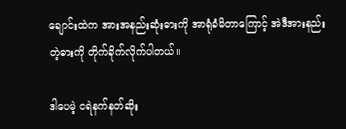ချောင်းထဲက အားအနည်းဆုံးဓားကို အာရုံခံမိတာကြောင့် အဲဒီအားနည်းတဲ့ဓားကို တိုက်ခိုက်လိုက်ပါတယ်။

ဒါပေမဲ့ ငရဲနက်နတ်ဆိုး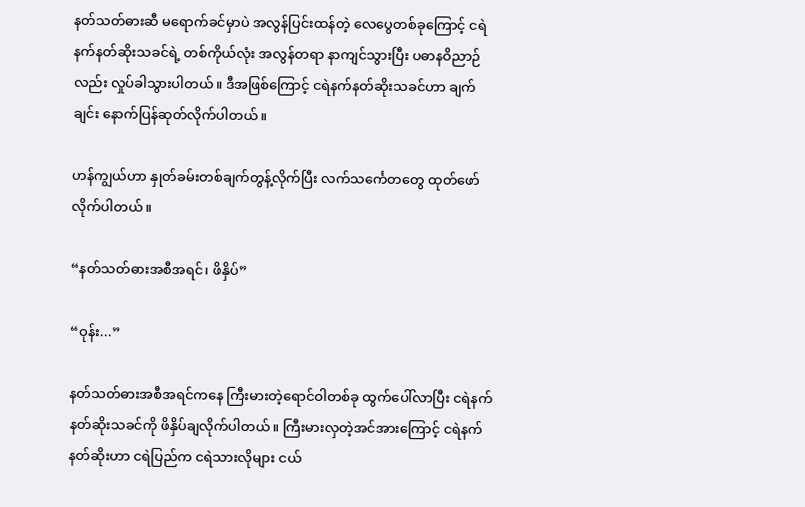နတ်သတ်ဓားဆီ မရောက်ခင်မှာပဲ အလွန်ပြင်းထန်တဲ့ လေပွေတစ်ခုကြောင့် ငရဲနက်နတ်ဆိုးသခင်ရဲ့ တစ်ကိုယ်လုံး အလွန်တရာ နာကျင်သွားပြီး ပဓာနဝိညာဉ်လည်း လှုပ်ခါသွားပါတယ်။ ဒီအဖြစ်ကြောင့် ငရဲနက်နတ်ဆိုးသခင်ဟာ ချက်ချင်း နောက်ပြန်ဆုတ်လိုက်ပါတယ်။

ဟန်ကျွယ်ဟာ နှုတ်ခမ်းတစ်ချက်တွန့်လိုက်ပြီး လက်သင်္ကေတတွေ ထုတ်‌ဖော်လိုက်ပါတယ်။

“နတ်သတ်ဓားအစီအရင်၊ ဖိနှိပ်”

“ဝုန်း...”

နတ်သတ်ဓားအစီအရင်ကနေ ကြီးမားတဲ့ရောင်ဝါတစ်ခု ထွက်ပေါ်လာပြီး ငရဲနက်နတ်ဆိုးသခင်ကို ဖိနှိပ်ချလိုက်ပါတယ်။ ကြီးမားလှတဲ့အင်အားကြောင့် ငရဲနက်နတ်ဆိုးဟာ ငရဲပြည်က ငရဲသားလိုများ ငယ်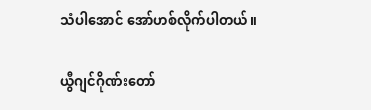သံပါအောင် အော်ဟစ်လိုက်ပါတယ်။

ယွီဂျင်ဂိုဏ်းတော်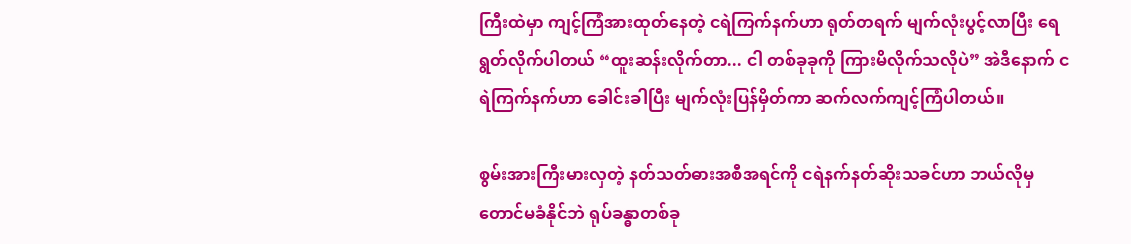ကြီးထဲမှာ ကျင့်ကြံအားထုတ်နေတဲ့ ငရဲကြက်နက်ဟာ ရုတ်တရက် မျက်လုံးပွင့်လာပြီး ရေရွတ်လိုက်ပါတယ် “ထူးဆန်းလိုက်တာ... ငါ တစ်ခုခုကို ကြားမိလိုက်သလိုပဲ” အဲဒီနောက် ငရဲကြက်နက်ဟာ ခေါင်းခါပြီး မျက်လုံးပြန်မှိတ်ကာ ဆက်လက်ကျင့်ကြံပါတယ်။

စွမ်းအားကြီးမားလှတဲ့ နတ်သတ်ဓားအစီအရင်ကို ငရဲနက်နတ်ဆိုးသခင်ဟာ ဘယ်လိုမှ တောင်မခံနိုင်ဘဲ ရုပ်ခန္ဓာတစ်ခု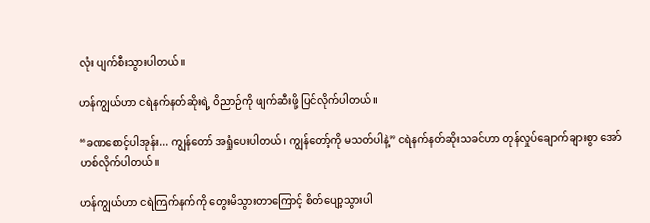လုံး ပျက်စီးသွားပါတယ်။

ဟန်ကျွယ်ဟာ ငရဲနက်နတ်ဆိုးရဲ့ ဝိညာဉ်ကို ဖျက်ဆီးဖို့ ပြင်လိုက်ပါတယ်။

“ခဏစောင့်ပါအုန်း... ကျွန်တော် အရှုံပေးပါတယ်၊ ကျွန်တော့်ကို မသတ်ပါနဲ့” ငရဲနက်နတ်ဆိုးသခင်ဟာ တုန်လှုပ်ချောက်ချားစွာ အော်ဟစ်လိုက်ပါတယ်။

ဟန်ကျွယ်ဟာ ငရဲကြက်နက်ကို တွေးမိသွားတာကြောင့် စိတ်ပျော့သွားပါ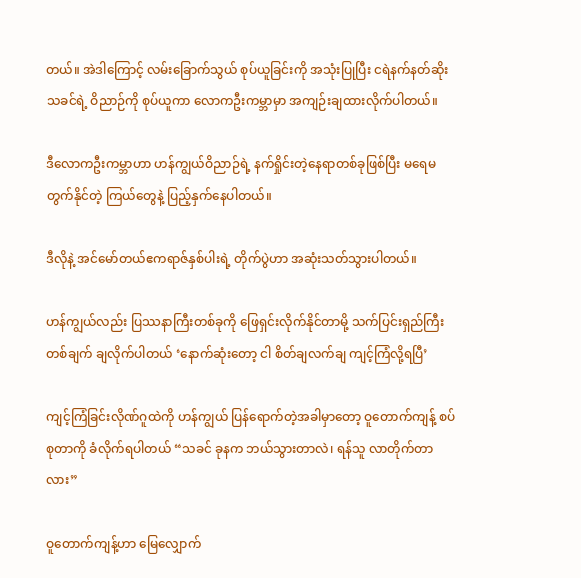တယ်။ အဲဒါကြောင့် လမ်းခြောက်သွယ် စုပ်ယူခြင်းကို အသုံးပြုပြီး ငရဲနက်နတ်ဆိုးသခင်ရဲ့ ဝိညာဉ်ကို စုပ်ယူကာ လောကဦးကမ္ဘာမှာ အကျဉ်းချထားလိုက်ပါတယ်။

ဒီလောကဦးကမ္ဘာဟာ ဟန်ကျွယ်ဝိညာဉ်ရဲ့ နက်ရှိုင်းတဲ့နေရာတစ်ခုဖြစ်ပြီး မ‌ရေမတွက်နိုင်တဲ့ ကြယ်တွေနဲ့ ပြည့်နှက်နေပါတယ်။

ဒီလိုနဲ့ အင်မော်တယ်ဧကရာဇ်နှစ်ပါးရဲ့ တိုက်ပွဲဟာ အဆုံးသတ်သွားပါတယ်။

ဟန်ကျွယ်လည်း ပြဿနာကြီးတစ်ခုကို ဖြေရှင်းလိုက်နိုင်တာမို့ သက်ပြင်းရှည်ကြီးတစ်ချက် ချလိုက်ပါတယ် ‘နောက်ဆုံးတော့ ငါ စိတ်ချလက်ချ ကျင့်ကြံလို့ရပြီ’

ကျင့်ကြံခြင်းလိုဏ်ဂူထဲကို ဟန်ကျွယ် ပြန်ရောက်တဲ့အခါမှာတော့ ဝူတောက်ကျန့် စပ်စုတာကို ခံလိုက်ရပါတယ် “သခင် ခုနက ဘယ်သွားတာလဲ၊ ရန်သူ လာတိုက်တာလား”

ဝူတောက်ကျန့်ဟာ မြေလျှောက်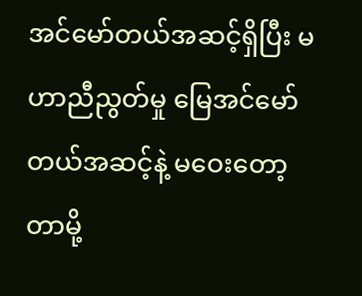အင်မော်တယ်အဆင့်ရှိပြီး မဟာညီညွတ်မှု မြေအင်မော်တယ်အဆင့်နဲ့ မဝေးတော့တာမို့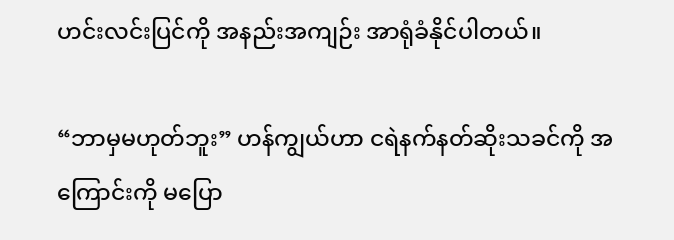ဟင်းလင်းပြင်ကို အနည်းအကျဉ်း အာရုံခံနိုင်ပါတယ်။

“ဘာမှမဟုတ်ဘူး” ဟန်ကျွယ်ဟာ ငရဲနက်နတ်ဆိုးသခင်ကို အကြောင်းကို မပြော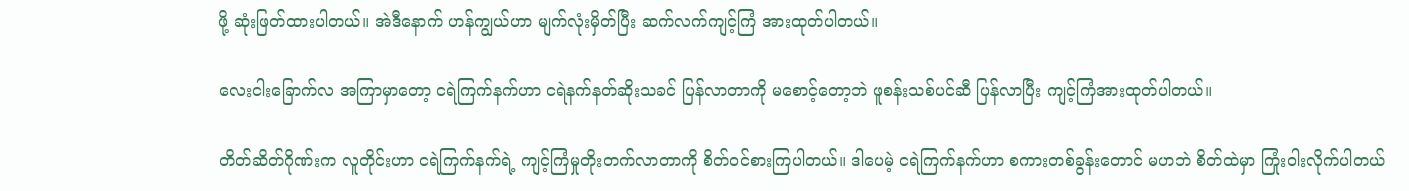ဖို့ ဆုံးဖြတ်ထားပါတယ်။ အဲဒီနောက် ဟန်ကျွယ်ဟာ မျက်လုံးမှိတ်ပြီး ဆက်လက်ကျင့်ကြံ အားထုတ်ပါတယ်။

လေးငါးခြောက်လ အကြာမှာတော့ ငရဲကြက်နက်ဟာ ငရဲနက်နတ်ဆိုးသခင် ပြန်လာတာကို မစောင့်တော့ဘဲ ဖူစန်းသစ်ပင်ဆီ ပြန်လာပြီး ကျင့်ကြံအားထုတ်ပါတယ်။

တိတ်ဆိတ်ဂိုဏ်းက လူတိုင်းဟာ ငရဲကြက်နက်ရဲ့ ကျင့်ကြံမှုတိုးတက်လာတာကို စိတ်ဝင်စားကြပါတယ်။ ဒါပေမဲ့ ငရဲကြက်နက်ဟာ စကားတစ်ခွန်းတောင် မဟဘဲ စိတ်ထဲမှာ ကြုံးဝါးလိုက်ပါတယ်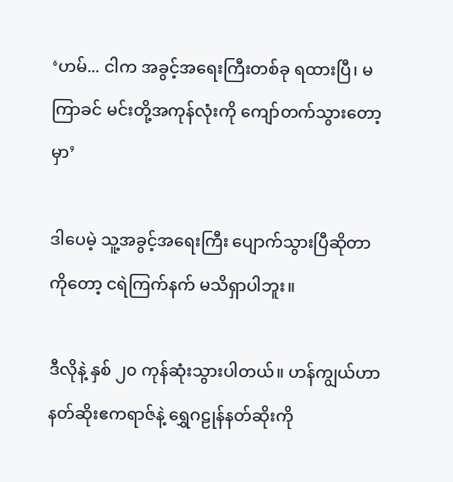‘ဟမ်... ငါက အခွင့်အရေးကြီးတစ်ခု ရထားပြီ၊ မကြာခင် မင်းတို့အကုန်လုံးကို ကျော်တက်သွားတော့မှာ’

ဒါပေမဲ့ သူ့အခွင့်အရေးကြီး ပျောက်သွားပြီဆိုတာကိုတော့ ငရဲကြက်နက် မသိရှာပါဘူး။

ဒီလိုနဲ့ နှစ် ၂၀ ကုန်ဆုံးသွားပါတယ်။ ဟန်ကျွယ်ဟာ နတ်ဆိုးဧကရာဇ်နဲ့ ရွှေဂဠုန်နတ်ဆိုးကို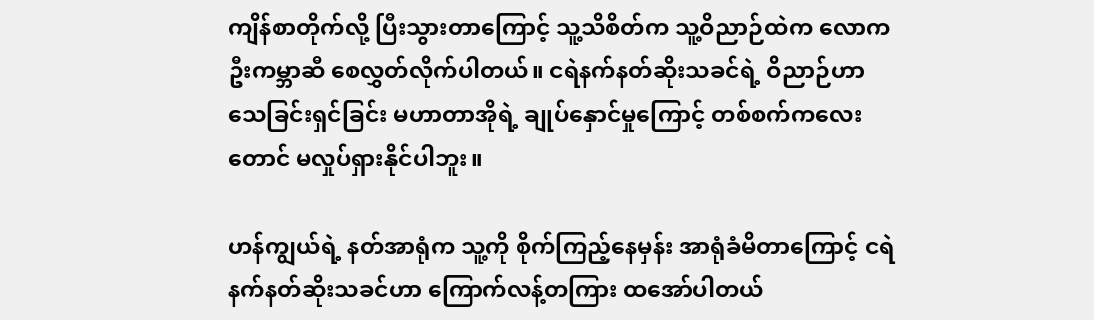ကျိန်စာတိုက်လို့ ပြီးသွားတာကြောင့် သူ့သိစိတ်က သူ့ဝိညာဉ်ထဲက လောကဦးကမ္ဘာဆီ စေလွှတ်လိုက်ပါတယ်။ ငရဲနက်နတ်ဆိုးသခင်ရဲ့ ဝိညာဉ်ဟာ သေခြင်းရှင်ခြင်း မဟာတာအိုရဲ့ ချုပ်နှောင်မှုကြောင့် တစ်စက်ကလေးတောင် မလှုပ်ရှားနိုင်ပါဘူး။

ဟန်ကျွယ်ရဲ့ နတ်အာရုံက သူ့ကို စိုက်ကြည့်နေမှန်း အာရုံခံမိတာကြောင့် ငရဲနက်နတ်ဆိုးသခင်ဟာ ကြောက်လန့်တကြား ထအော်ပါတယ်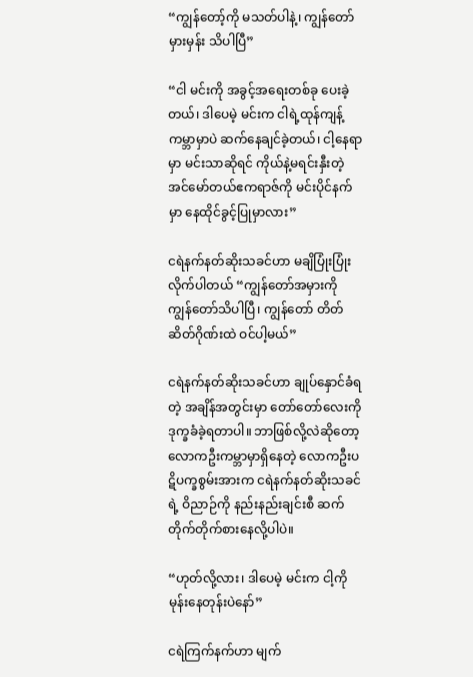“ကျွန်တော့်ကို မသတ်ပါနဲ့၊ ကျွန်တော်မှားမှန်း သိပါပြီ”

“ငါ မင်းကို အခွင့်အရေးတစ်ခု ပေးခဲ့တယ်၊ ဒါပေမဲ့ မင်းက ငါရဲ့ထုန်ကျန့်ကမ္ဘာမှာပဲ ဆက်နေချင်ခဲ့တယ်၊ ငါ့နေရာမှာ မင်းသာဆိုရင် ကိုယ်နဲ့မရင်းနှီးတဲ့ အင်မော်တယ်ဧကရာဇ်ကို မင်းပိုင်နက်မှာ နေထိုင်ခွင့်ပြုမှာလား”

ငရဲနက်နတ်ဆိုးသခင်ဟာ မချိပြုံးပြုံးလိုက်ပါတယ် “ကျွန်တော်အမှားကို ကျွန်တော်သိပါပြီ၊ ကျွန်တော် တိတ်ဆိတ်ဂိုဏ်းထဲ ဝင်ပါ့မယ်”

ငရဲနက်နတ်ဆိုးသခင်ဟာ ချုပ်နှောင်ခံရတဲ့ အချိန်အတွင်းမှာ တော်တော်လေးကို ဒုက္ခခံခဲ့ရတာပါ။ ဘာဖြစ်လို့လဲဆိုတော့ လောကဦးကမ္ဘာမှာရှိနေတဲ့ လောကဦးပဋိပက္ခစွမ်းအားက ငရဲနက်နတ်ဆိုးသခင်ရဲ့ ဝိညာဉ်ကို နည်းနည်းချင်းစီ ဆက်တိုက်တိုက်စားနေလို့ပါပဲ။

“ဟုတ်လို့လား၊ ဒါပေမဲ့ မင်းက ငါ့ကို မုန်းနေတုန်းပဲနော်”

ငရဲကြက်နက်ဟာ မျက်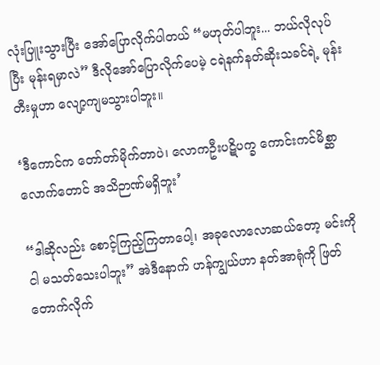လုံးပြူးသွားပြီး အော်ပြောလိုက်ပါတယ် “မဟုတ်ပါဘူး... ဘယ်လိုလုပ်ပြီး မုန်းရမှာလဲ” ဒီလိုအော်ပြောလိုက်ပေမဲ့ ငရဲနက်နတ်ဆိုးသခင်ရဲ့ မုန်းတီးမှုဟာ လျော့ကျမသွားပါဘူး။

‘ဒီကောင်က တော်တာ်မိုက်တာပဲ၊ လောကဦးပဋိပက္ခ ကောင်းကင်မိစ္ဆာလောက်တောင် အသိဉာဏ်မရှိဘူး’

“ဒါဆိုလည်း စောင့်ကြည့်ကြတာပေါ့၊ အခုလောလောဆယ်တော့ မင်းကို ငါ မသတ်သေးပါဘူး” အဲဒီနောက် ဟန်ကျွယ်ဟာ နတ်အာရုံကို ဖြတ်တောက်လိုက်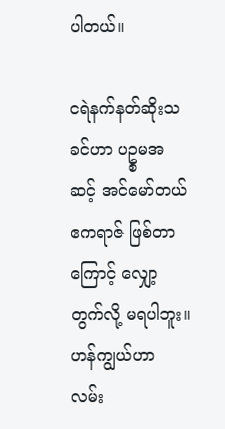ပါတယ်။

ငရဲနက်နတ်ဆိုးသခင်ဟာ ပဥ္စမအဆင့် အင်မော်တယ်ဧကရာဇ် ဖြစ်တာကြောင့် လျှော့တွက်လို့ မရပါဘူး။ ဟန်ကျွယ်ဟာ လမ်း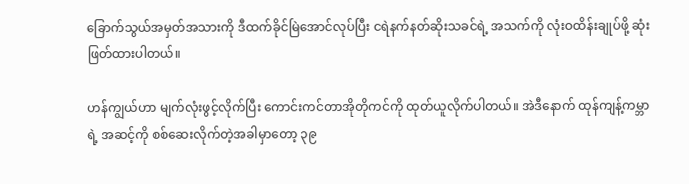ခြောက်သွယ်အမှတ်အသားကို ဒီထက်ခိုင်မြဲအောင်လုပ်ပြီး ငရဲနက်နတ်ဆိုးသခင်ရဲ့ အသက်ကို လုံးဝထိန်းချုပ်ဖို့ ဆုံးဖြတ်ထားပါတယ်။

ဟန်ကျွယ်ဟာ မျက်လုံးဖွင့်လိုက်ပြီး ကောင်းကင်တာအိုတိုကင်ကို ထုတ်ယူလိုက်ပါတယ်။ အဲဒီနောက် ထုန်ကျန့်ကမ္ဘာရဲ့ အဆင့်ကို စစ်ဆေးလိုက်တဲ့အခါမှာတော့ ၃၉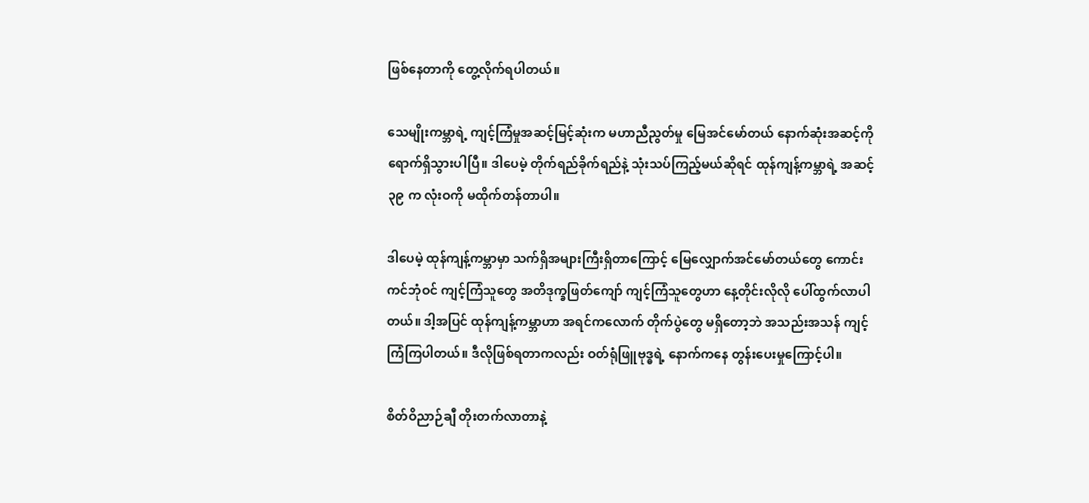ဖြစ်နေတာကို တွေ့လိုက်ရပါတယ်။

သေမျိုးကမ္ဘာရဲ့ ကျင့်ကြံမှုအဆင့်မြင့်ဆုံးက မဟာညီညွတ်မှု မြေအင်မော်တယ် နောက်ဆုံးအဆင့်ကို ရောက်ရှိသွားပါပြီ။ ဒါပေမဲ့ တိုက်ရည်ခိုက်ရည်နဲ့ သုံးသပ်ကြည့်မယ်ဆိုရင် ထုန်ကျန့်ကမ္ဘာရဲ့ အဆင့် ၃၉ က လုံးဝကို မထိုက်တန်တာပါ။

ဒါပေမဲ့ ထုန်ကျန့်ကမ္ဘာမှာ သက်ရှိအများကြီးရှိတာကြောင့် မြေလျှောက်အင်မော်တယ်တွေ ကောင်းကင်ဘုံဝင် ကျင့်ကြံသူတွေ အတိဒုက္ခဖြတ်ကျော် ကျင့်ကြံသူတွေဟာ နေ့တိုင်းလိုလို ပေါ်ထွက်လာပါတယ်။ ဒါ့အပြင် ထုန်ကျန့်ကမ္ဘာဟာ အရင်ကလောက် တိုက်ပွဲတွေ မရှိတော့ဘဲ အသည်းအသန် ကျင့်ကြံကြပါတယ်။ ဒီလိုဖြစ်ရတာကလည်း ဝတ်ရုံဖြူဗုဒ္ဓရဲ့ နောက်ကနေ တွန်းပေးမှုကြောင့်ပါ။

စိတ်ဝိညာဉ်ချီ တိုးတက်လာတာနဲ့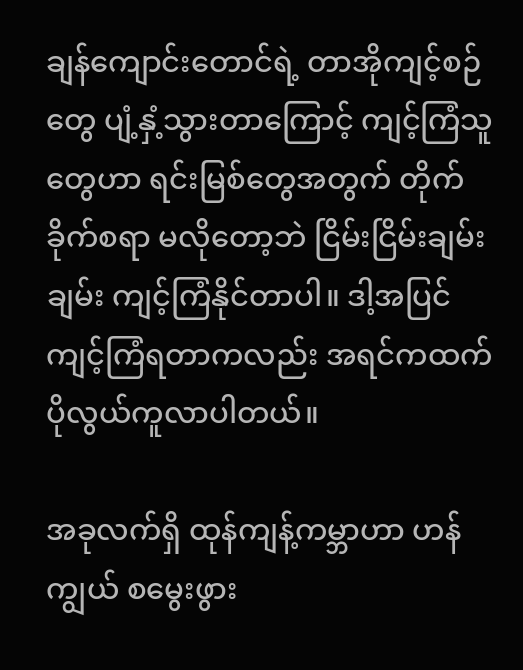ချန်ကျောင်းတောင်ရဲ့ တာအိုကျင့်စဉ်တွေ ပျံ့နှံ့သွားတာကြောင့် ကျင့်ကြံသူတွေဟာ ရင်းမြစ်တွေအတွက် တိုက်ခိုက်စရာ မလိုတော့ဘဲ ငြိမ်းငြိမ်းချမ်းချမ်း ကျင့်ကြံနိုင်တာပါ။ ဒါ့အပြင် ကျင့်ကြံရတာကလည်း အရင်ကထက် ပိုလွယ်ကူလာပါတယ်။

အခုလက်ရှိ ထုန်ကျန့်ကမ္ဘာဟာ ဟန်ကျွယ် စမွေးဖွား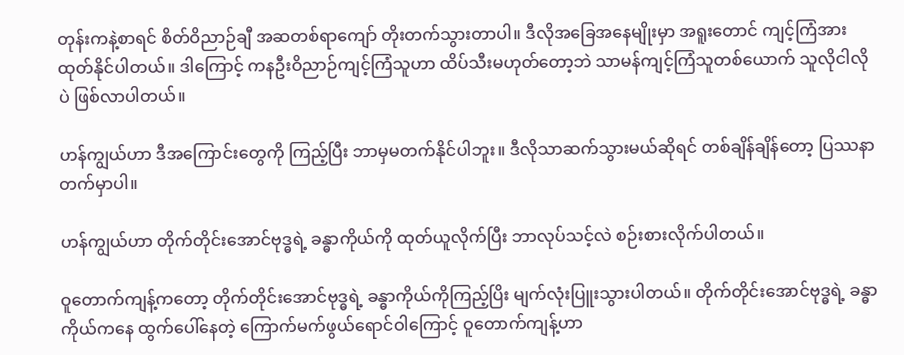တုန်းကနဲ့စာရင် စိတ်ဝိညာဉ်ချီ အဆတစ်ရာကျော် တိုးတက်သွားတာပါ။ ဒီလိုအခြေအနေမျိုးမှာ အရူးတောင် ကျင့်ကြံအားထုတ်နိုင်ပါတယ်။ ဒါကြောင့် ကနဦးဝိညာဉ်ကျင့်ကြံသူဟာ ထိပ်သီးမဟုတ်တော့ဘဲ သာမန်ကျင့်ကြံသူတစ်ယောက် သူလိုငါလိုပဲ ဖြစ်လာပါတယ်။

ဟန်ကျွယ်ဟာ ဒီအကြောင်းတွေကို ကြည့်ပြီး ဘာမှမတက်နိုင်ပါဘူး။ ဒီလိုသာဆက်သွားမယ်ဆိုရင် တစ်ချိန်ချိန်တော့ ပြဿနာတက်မှာပါ။

ဟန်ကျွယ်ဟာ တိုက်တိုင်းအောင်ဗုဒ္ဓရဲ့ ခန္ဓာကိုယ်ကို ထုတ်ယူလိုက်ပြီး ဘာလုပ်သင့်လဲ စဉ်းစားလိုက်ပါတယ်။

ဝူတောက်ကျန့်ကတော့ တိုက်တိုင်းအောင်ဗုဒ္ဓရဲ့ ခန္ဓာကိုယ်ကိုကြည့်ပြိး မျက်လုံးပြူးသွားပါတယ်။ တိုက်တိုင်းအောင်ဗုဒ္ဓရဲ့ ခန္ဓာကိုယ်ကနေ ထွက်ပေါ်နေတဲ့ ကြောက်မက်ဖွယ်ရောင်ဝါကြောင့် ဝူတောက်ကျန့်ဟာ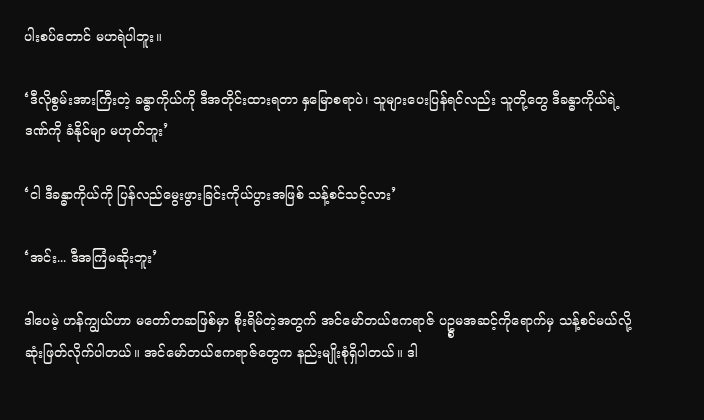ပါးစပ်တောင် မဟရဲပါဘူး။

‘ဒီလိုစွမ်းအားကြီးတဲ့ ခန္ဓာကိုယ်ကို ဒီအတိုင်းထားရတာ နှမြောစရာပဲ၊ သူများပေးပြန်ရင်လည်း သူတို့တွေ ဒီခန္ဓာကိုယ်ရဲ့ဒဏ်ကို ခံနိုင်မျာ မဟုတ်ဘူး’

‘ငါ ဒီခန္ဓာကိုယ်ကို ပြန်လည်မွေးဖွားခြင်းကိုယ်ပွားအဖြစ် သန့်စင်သင့်လား’

‘အင်း... ဒီအကြံမဆိုးဘူး’

ဒါပေမဲ့ ဟန်ကျွယ်ဟာ မတော်တဆဖြစ်မှာ စိုးရိမ်တဲ့အတွက် အင်မော်တယ်ဧကရာဇ် ပဥ္စမအဆင့်ကိုရောက်မှ သန့်စင်မယ်လို့ ဆုံးဖြတ်လိုက်ပါတယ်။ အင်မော်တယ်ဧကရာဇ်တွေက နည်းမျိုးစုံရှိပါတယ်။ ဒါ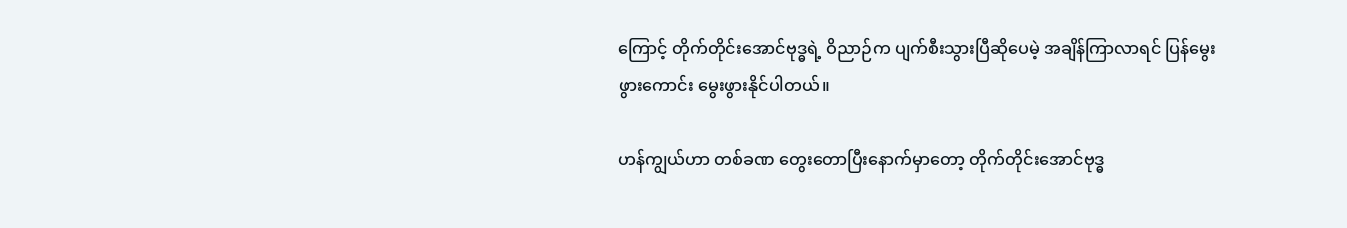ကြောင့် တိုက်တိုင်းအောင်ဗုဒ္ဓရဲ့ ဝိညာဉ်က ပျက်စီးသွားပြီဆိုပေမဲ့ အချိန်ကြာလာရင် ပြန်မွေးဖွားကောင်း မွေးဖွားနိုင်ပါတယ်။

ဟန်ကျွယ်ဟာ တစ်ခဏ တွေးတောပြီးနောက်မှာတော့ တိုက်တိုင်းအောင်ဗုဒ္ဓ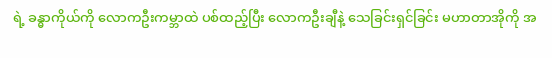ရဲ့ ခန္ဓာကိုယ်ကို လောကဦးကမ္ဘာထဲ ပစ်ထည့်ပြီး လောကဦးချီနဲ့ သေခြင်းရှင်ခြင်း မဟာတာအိုကို အ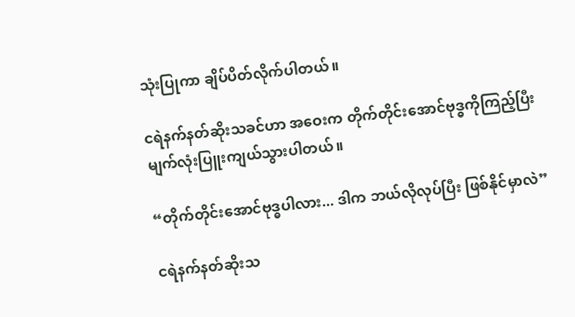သုံးပြုကာ ချိပ်ပိတ်လိုက်ပါတယ်။

ငရဲနက်နတ်ဆိုးသခင်ဟာ အဝေးက တိုက်တိုင်းအောင်ဗုဒ္ဓကိုကြည့်ပြီး မျက်လုံးပြူးကျယ်သွားပါတယ်။

“တိုက်တိုင်းအောင်ဗုဒ္ဓပါလား... ဒါက ဘယ်လိုလုပ်ပြီး ဖြစ်နိုင်မှာလဲ”

ငရဲနက်နတ်ဆိုးသ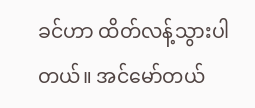ခင်ဟာ ထိတ်လန့်သွားပါတယ်။ အင်မော်တယ်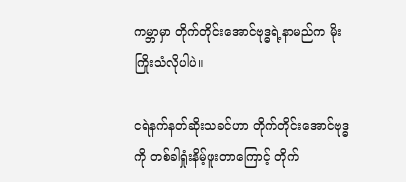ကမ္ဘာမှာ တိုက်တိုင်းအောင်ဗုဒ္ဓရဲ့နာမည်က မိုးကြိုးသံလိုပါပဲ။

ငရဲနက်နတ်ဆိုးသခင်ဟာ တိုက်တိုင်းအောင်ဗုဒ္ဓကို တစ်ခါရှုံးနိမ့်ဖူးတာကြောင့် တိုက်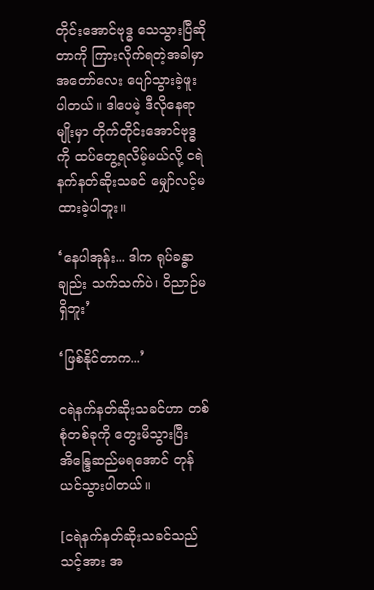တိုင်းအောင်ဗုဒ္ဓ သေသွားပြီဆိုတာကို ကြားလိုက်ရတဲ့အခါမှာ အတော်လေး ပျော်သွားခဲ့ဖူးပါတယ်။ ဒါပေမဲ့ ဒီလိုနေရာမျိုးမှာ တိုက်တိုင်းအောင်ဗုဒ္ဓကို ထပ်တွေ့ရလိမ့်မယ်လို့ ငရဲနက်နတ်ဆိုးသခင် မျှော်လင့်မထားခဲ့ပါဘူး။

‘နေပါအုန်း... ဒါက ရုပ်ခန္ဓာချည်း သက်သက်ပဲ၊ ဝိညာဉ်မရှိဘူး’

‘ဖြစ်နိုင်တာက...’

ငရဲနက်နတ်ဆိုးသခင်ဟာ တစ်စုံတစ်ခုကို တွေးမိသွားပြီး အိန္ဒြေဆည်မရအောင် တုန်ယင်သွားပါတယ်။

[ငရဲနက်နတ်ဆိုးသခင်သည် သင့်အား အ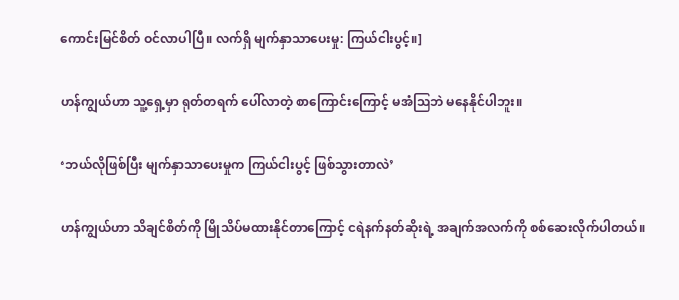ကောင်းမြင်စိတ် ဝင်လာပါပြီ။ လက်ရှိ မျက်နှာသာပေးမှု: ကြယ်ငါးပွင့်။]

ဟန်ကျွယ်ဟာ သူ့ရှေ့မှာ ရုတ်တရက် ပေါ်လာတဲ့ စာကြောင်းကြောင့် မအံဩဘဲ မနေနိုင်ပါဘူး။

‘ဘယ်လိုဖြစ်ပြီး မျက်နှာသာပေးမှုက ကြယ်ငါးပွင့် ဖြစ်သွားတာလဲ’

ဟန်ကျွယ်ဟာ သိချင်စိတ်ကို မြိုသိပ်မထားနိုင်တာကြောင့် ငရဲနက်နတ်ဆိုးရဲ့ အချက်အလက်ကို စစ်ဆေးလိုက်ပါတယ်။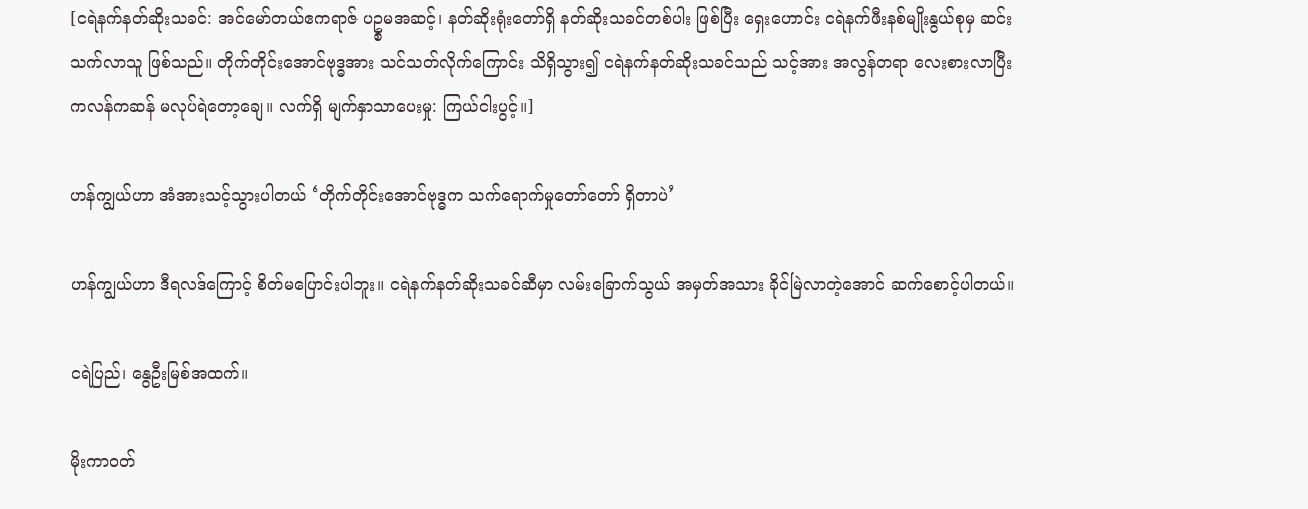[ငရဲနက်နတ်ဆိုးသခင်: အင်မော်တယ်ဧကရာဇ် ပဥ္စမအဆင့်၊ နတ်ဆိုးရုံးတော်ရှိ နတ်ဆိုးသခင်တစ်ပါး ဖြစ်ပြီး ရှေးဟောင်း ငရဲနက်ဖီးနစ်မျိုးနွယ်စုမှ ဆင်းသက်လာသူ ဖြစ်သည်။ တိုက်တိုင်းအောင်ဗုဒ္ဓအား သင်သတ်လိုက်ကြောင်း သိရှိသွား၍ ငရဲနက်နတ်ဆိုးသခင်သည် သင့်အား အလွန်တရာ လေးစားလာပြီး ကလန်ကဆန် မလုပ်ရဲတော့ချေ။ လက်ရှိ မျက်နှာသာပေးမှု: ကြယ်ငါးပွင့်။]

ဟန်ကျွယ်ဟာ အံအားသင့်သွားပါတယ် ‘တိုက်တိုင်းအောင်ဗုဒ္ဓက သက်ရောက်မှုတော်တော် ရှိတာပဲ’

ဟန်ကျွယ်ဟာ ဒီရလဒ်ကြောင့် စိတ်မပြောင်းပါဘူး။ ငရဲနက်နတ်ဆိုးသခင်ဆီမှာ လမ်းခြောက်သွယ် အမှတ်အသား ခိုင်မြဲလာတဲ့အောင် ဆက်စောင့်ပါတယ်။

ငရဲပြည်၊ နွေဦးမြစ်အထက်။

မိုးကာဝတ်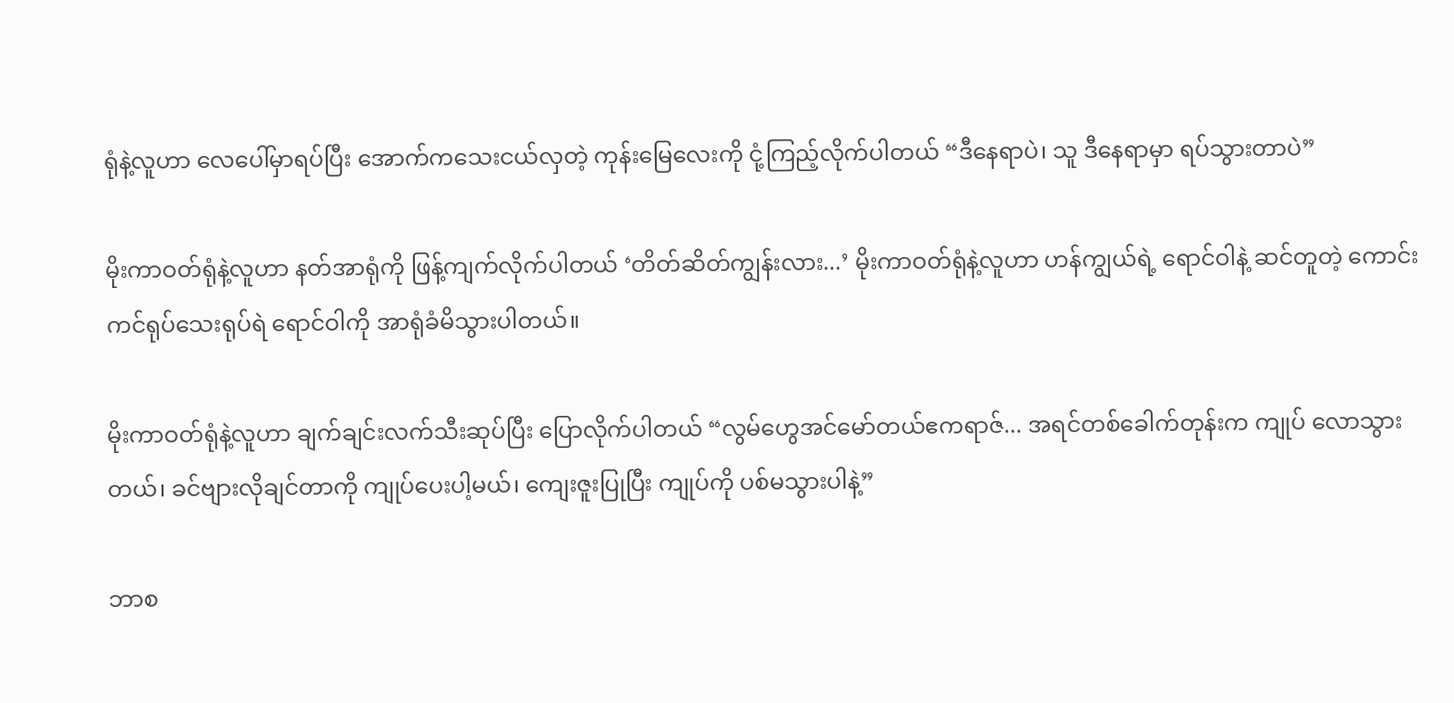ရုံနဲ့လူဟာ လေပေါ်မှာရပ်ပြီး အောက်ကသေးငယ်လှတဲ့ ကုန်းမြေလေးကို ငုံ့ကြည့်လိုက်ပါတယ် “ဒီနေရာပဲ၊ သူ ဒီနေရာမှာ ရပ်သွားတာပဲ”

မိုးကာဝတ်ရုံနဲ့လူဟာ နတ်အာရုံကို ဖြန့်ကျက်လိုက်ပါတယ် ‘တိတ်ဆိတ်ကျွန်းလား...’ မိုးကာဝတ်ရုံနဲ့လူဟာ ဟန်ကျွယ်ရဲ့ ရောင်ဝါနဲ့ ဆင်တူတဲ့ ကောင်းကင်ရုပ်သေးရုပ်ရဲ ရောင်ဝါကို အာရုံခံမိသွားပါတယ်။

မိုးကာဝတ်ရုံနဲ့လူဟာ ချက်ချင်းလက်သီးဆုပ်ပြီး ပြောလိုက်ပါတယ် “လွမ်ဟွေအင်မော်တယ်ဧကရာဇ်... အရင်တစ်ခေါက်တုန်းက ကျုပ် လောသွားတယ်၊ ခင်ဗျားလိုချင်တာကို ကျုပ်ပေးပါ့မယ်၊ ကျေးဇူးပြုပြီး ကျုပ်ကို ပစ်မသွားပါနဲ့”

ဘာစ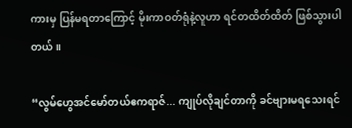ကားမှ ပြန်မရတာကြောင့် မိုးကာဝတ်ရုံနဲ့လူဟာ ရင်တထိတ်ထိတ် ဖြစ်သွားပါတယ်။

“လွမ်ဟွေအင်မော်တယ်ဧကရာဇ်... ကျုပ်လိုချင်တာကို ခင်ဗျားမရသေးရင်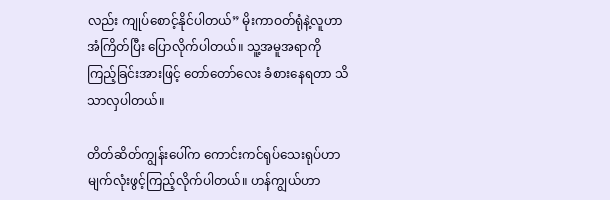လည်း ကျုပ်စောင့်နိုင်ပါတယ်” မိုးကာဝတ်ရုံနဲ့လူဟာ အံကြိတ်ပြီး ပြောလိုက်ပါတယ်။ သူ့အမူအရာကို ကြည့်ခြင်းအားဖြင့် တော်တော်လေး ခံစားနေရတာ သိသာလှပါတယ်။

တိတ်ဆိတ်ကျွန်းပေါ်က ကောင်းကင်ရုပ်သေးရုပ်ဟာ မျက်လုံးဖွင့်ကြည့်လိုက်ပါတယ်။ ဟန်ကျွယ်ဟာ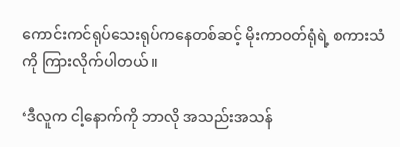ကောင်းကင်ရုပ်သေးရုပ်ကနေတစ်ဆင့် မိုးကာဝတ်ရုံရဲ့ စကားသံကို ကြားလိုက်ပါတယ်။

‘ဒီလူက ငါ့နောက်ကို ဘာလို အသည်းအသန်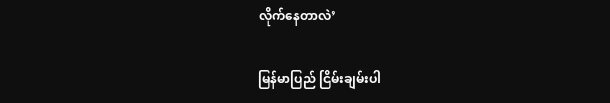လိုက်နေတာလဲ’

မြန်မာပြည် ငြိမ်းချမ်းပါ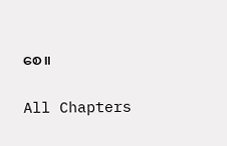စေ။

All Chapters